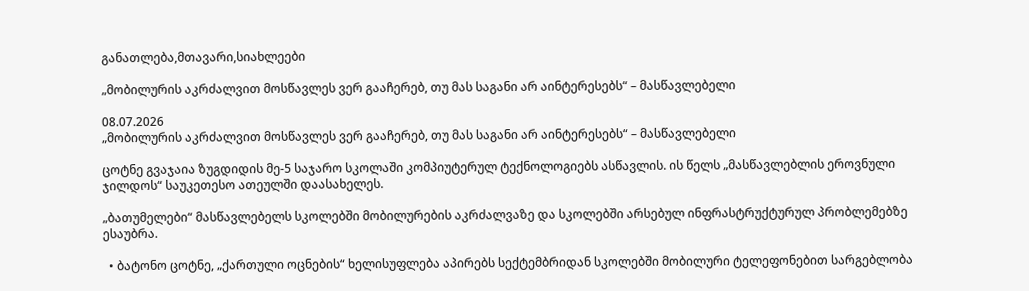განათლება,მთავარი,სიახლეები

„მობილურის აკრძალვით მოსწავლეს ვერ გააჩერებ, თუ მას საგანი არ აინტერესებს“ – მასწავლებელი

08.07.2026
„მობილურის აკრძალვით მოსწავლეს ვერ გააჩერებ, თუ მას საგანი არ აინტერესებს“ – მასწავლებელი

ცოტნე გვაჯაია ზუგდიდის მე-5 საჯარო სკოლაში კომპიუტერულ ტექნოლოგიებს ასწავლის. ის წელს „მასწავლებლის ეროვნული ჯილდოს“ საუკეთესო ათეულში დაასახელეს.

„ბათუმელები“ მასწავლებელს სკოლებში მობილურების აკრძალვაზე და სკოლებში არსებულ ინფრასტრუქტურულ პრობლემებზე ესაუბრა.

  • ბატონო ცოტნე, „ქართული ოცნების“ ხელისუფლება აპირებს სექტემბრიდან სკოლებში მობილური ტელეფონებით სარგებლობა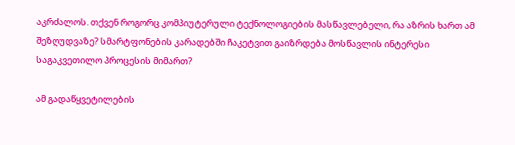აკრძალოს. თქვენ როგორც კომპიუტერული ტექნოლოგიების მასწავლებელი, რა აზრის ხართ ამ შეზღუდვაზე? სმარტფონების კარადებში ჩაკეტვით გაიზრდება მოსწავლის ინტერესი საგაკვეთილო პროცესის მიმართ?

ამ გადაწყვეტილების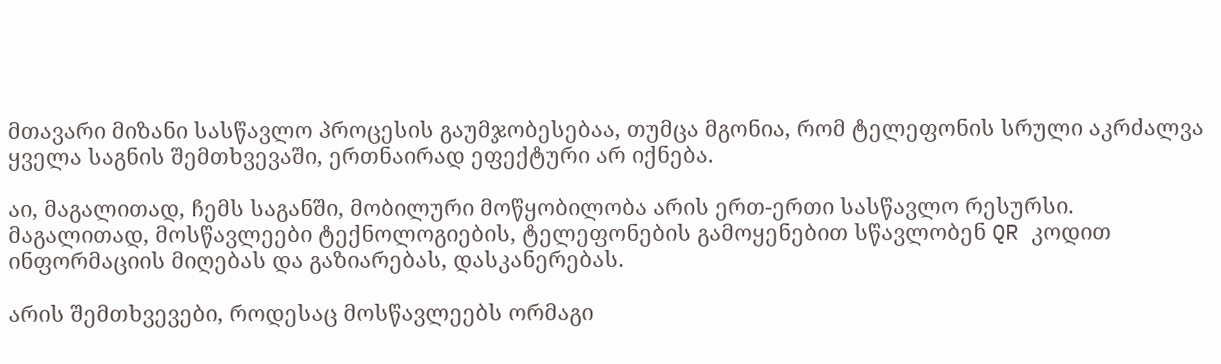მთავარი მიზანი სასწავლო პროცესის გაუმჯობესებაა, თუმცა მგონია, რომ ტელეფონის სრული აკრძალვა ყველა საგნის შემთხვევაში, ერთნაირად ეფექტური არ იქნება.

აი, მაგალითად, ჩემს საგანში, მობილური მოწყობილობა არის ერთ-ერთი სასწავლო რესურსი. მაგალითად, მოსწავლეები ტექნოლოგიების, ტელეფონების გამოყენებით სწავლობენ QR კოდით ინფორმაციის მიღებას და გაზიარებას, დასკანერებას.

არის შემთხვევები, როდესაც მოსწავლეებს ორმაგი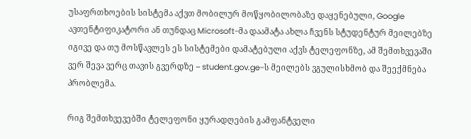უსაფრთხოების სისტემა აქვთ მობილურ მოწყობილობაზე დაყენებული, Google ავთენტიფიკატორი ან თუნდაც Microsoft-მა დაამატა ახლა ჩვენს სტუდენტურ მეილებზე იგივე და თუ მოსწავლეს ეს სისტემები დამატებული აქვს ტელეფონზე, ამ შემთხვევაში ვერ შევა ვერც თავის გვერდზე – student.gov.ge-ს მეილებს ვგულისხმობ და შეექმნება პრობლემა.

რიგ შემთხვევებში ტელეფონი ყურადღების გამფანტველი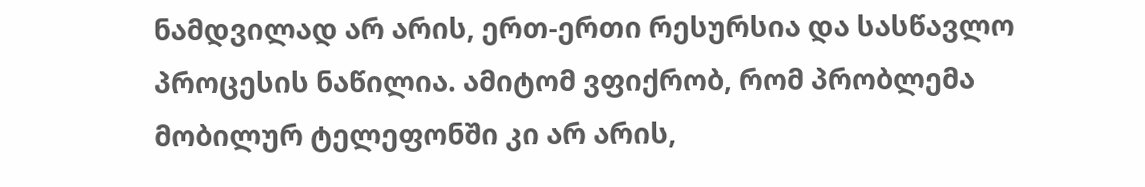ნამდვილად არ არის, ერთ-ერთი რესურსია და სასწავლო პროცესის ნაწილია. ამიტომ ვფიქრობ, რომ პრობლემა მობილურ ტელეფონში კი არ არის,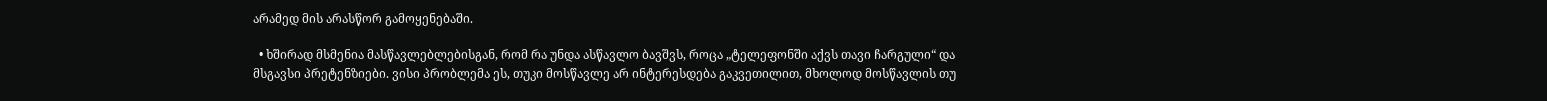არამედ მის არასწორ გამოყენებაში.

  • ხშირად მსმენია მასწავლებლებისგან, რომ რა უნდა ასწავლო ბავშვს, როცა „ტელეფონში აქვს თავი ჩარგული“ და მსგავსი პრეტენზიები. ვისი პრობლემა ეს, თუკი მოსწავლე არ ინტერესდება გაკვეთილით, მხოლოდ მოსწავლის თუ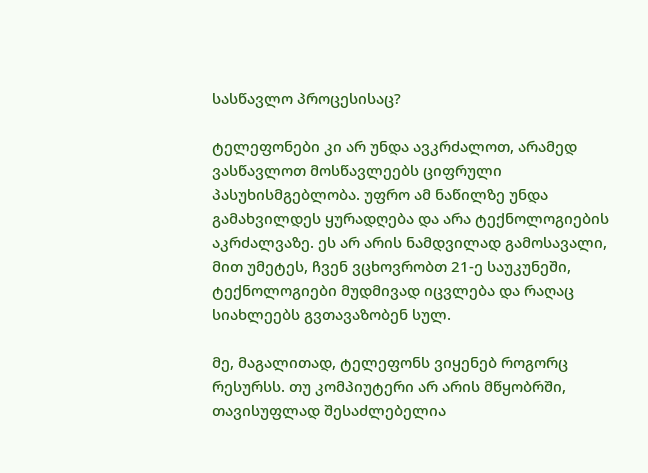სასწავლო პროცესისაც?

ტელეფონები კი არ უნდა ავკრძალოთ, არამედ ვასწავლოთ მოსწავლეებს ციფრული პასუხისმგებლობა. უფრო ამ ნაწილზე უნდა გამახვილდეს ყურადღება და არა ტექნოლოგიების აკრძალვაზე. ეს არ არის ნამდვილად გამოსავალი, მით უმეტეს, ჩვენ ვცხოვრობთ 21-ე საუკუნეში, ტექნოლოგიები მუდმივად იცვლება და რაღაც სიახლეებს გვთავაზობენ სულ.

მე, მაგალითად, ტელეფონს ვიყენებ როგორც რესურსს. თუ კომპიუტერი არ არის მწყობრში, თავისუფლად შესაძლებელია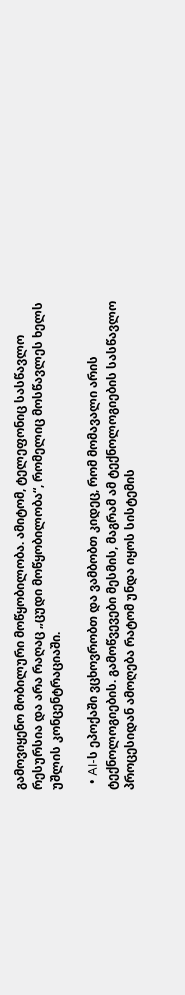გამოვიყენო მობილური მოწყობილობა. ამიტომ, ტელეფონიც სასწავლო რესურსია და არა რაღაც „ცუდი მოწყობილობა“, რომელიც მოსწავლეს ხელს უშლის კონცენტრაციაში.

  • AI-ს ეპოქაში ვცხოვრობთ და ვამბობთ კიდეც, რომ მომავალი არის ტექნოლოგიების. გამოწვევები მესმის, მაგრამ ამ ტექნოლოგიების სასწავლო პროცესიდან ამოღება რატომ უნდა იყოს სისტემის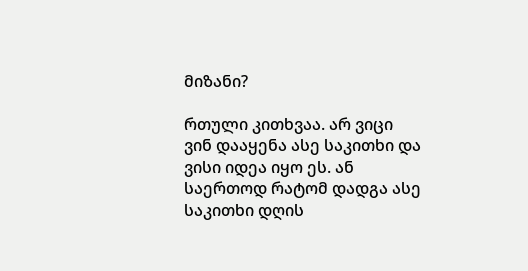მიზანი?

რთული კითხვაა. არ ვიცი ვინ დააყენა ასე საკითხი და ვისი იდეა იყო ეს. ან საერთოდ რატომ დადგა ასე საკითხი დღის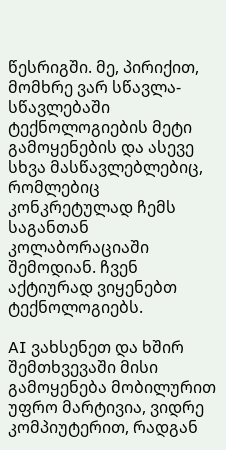წესრიგში. მე, პირიქით, მომხრე ვარ სწავლა-სწავლებაში ტექნოლოგიების მეტი გამოყენების და ასევე სხვა მასწავლებლებიც, რომლებიც კონკრეტულად ჩემს საგანთან კოლაბორაციაში შემოდიან. ჩვენ აქტიურად ვიყენებთ ტექნოლოგიებს.

AI ვახსენეთ და ხშირ შემთხვევაში მისი გამოყენება მობილურით უფრო მარტივია, ვიდრე კომპიუტერით, რადგან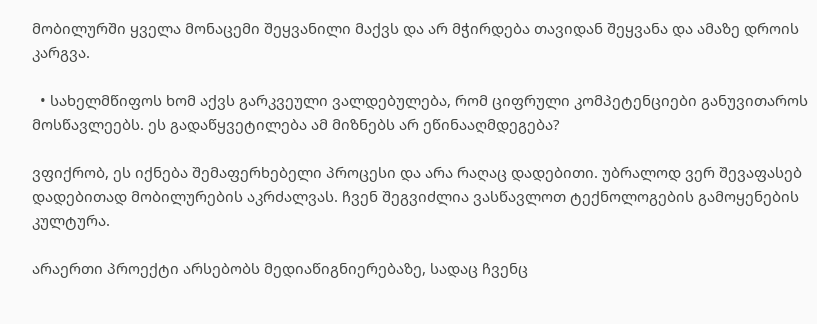მობილურში ყველა მონაცემი შეყვანილი მაქვს და არ მჭირდება თავიდან შეყვანა და ამაზე დროის კარგვა.

  • სახელმწიფოს ხომ აქვს გარკვეული ვალდებულება, რომ ციფრული კომპეტენციები განუვითაროს მოსწავლეებს. ეს გადაწყვეტილება ამ მიზნებს არ ეწინააღმდეგება?

ვფიქრობ, ეს იქნება შემაფერხებელი პროცესი და არა რაღაც დადებითი. უბრალოდ ვერ შევაფასებ დადებითად მობილურების აკრძალვას. ჩვენ შეგვიძლია ვასწავლოთ ტექნოლოგების გამოყენების კულტურა.

არაერთი პროექტი არსებობს მედიაწიგნიერებაზე, სადაც ჩვენც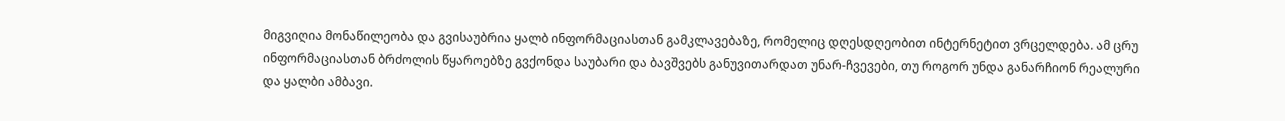მიგვიღია მონაწილეობა და გვისაუბრია ყალბ ინფორმაციასთან გამკლავებაზე, რომელიც დღესდღეობით ინტერნეტით ვრცელდება. ამ ცრუ ინფორმაციასთან ბრძოლის წყაროებზე გვქონდა საუბარი და ბავშვებს განუვითარდათ უნარ-ჩვევები, თუ როგორ უნდა განარჩიონ რეალური და ყალბი ამბავი.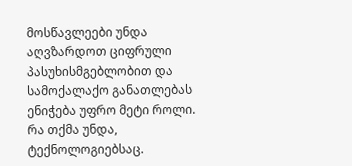მოსწავლეები უნდა აღვზარდოთ ციფრული პასუხისმგებლობით და სამოქალაქო განათლებას ენიჭება უფრო მეტი როლი. რა თქმა უნდა, ტექნოლოგიებსაც.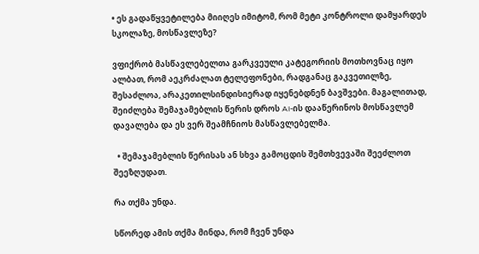• ეს გადაწყვეტილება მიიღეს იმიტომ, რომ მეტი კონტროლი დამყარდეს სკოლაზე, მოსწავლეზე?

ვფიქრობ მასწავლებელთა გარკვეული კატეგორიის მოთხოვნაც იყო ალბათ, რომ აეკრძალათ ტელეფონები, რადგანაც გაკვეთილზე, შესაძლოა, არაკეთილსინდისიერად იყენებდნენ ბავშვები. მაგალითად, შეიძლება შემაჯამებლის წერის დროს AI-ის დააწერინოს მოსწავლემ დავალება და ეს ვერ შეამჩნიოს მასწავლებელმა.

  • შემაჯამებლის წერისას ან სხვა გამოცდის შემთხვევაში შეეძლოთ შეეზღუდათ.

რა თქმა უნდა.

სწორედ ამის თქმა მინდა, რომ ჩვენ უნდა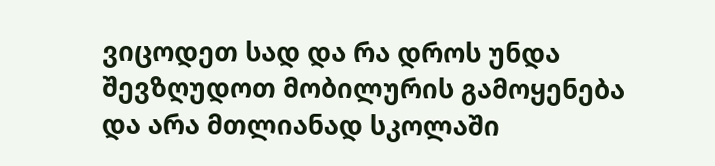ვიცოდეთ სად და რა დროს უნდა შევზღუდოთ მობილურის გამოყენება და არა მთლიანად სკოლაში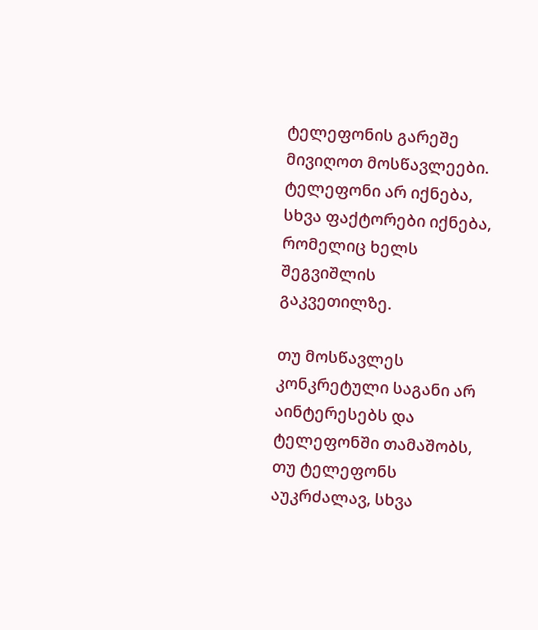ტელეფონის გარეშე მივიღოთ მოსწავლეები. ტელეფონი არ იქნება, სხვა ფაქტორები იქნება, რომელიც ხელს შეგვიშლის გაკვეთილზე.

თუ მოსწავლეს კონკრეტული საგანი არ აინტერესებს და ტელეფონში თამაშობს, თუ ტელეფონს აუკრძალავ, სხვა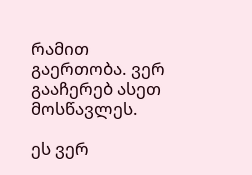რამით გაერთობა. ვერ გააჩერებ ასეთ მოსწავლეს.

ეს ვერ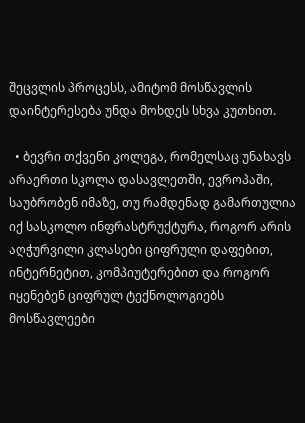შეცვლის პროცესს, ამიტომ მოსწავლის დაინტერესება უნდა მოხდეს სხვა კუთხით.

  • ბევრი თქვენი კოლეგა, რომელსაც უნახავს არაერთი სკოლა დასავლეთში, ევროპაში, საუბრობენ იმაზე, თუ რამდენად გამართულია იქ სასკოლო ინფრასტრუქტურა, როგორ არის აღჭურვილი კლასები ციფრული დაფებით, ინტერნეტით, კომპიუტერებით და როგორ იყენებენ ციფრულ ტექნოლოგიებს მოსწავლეები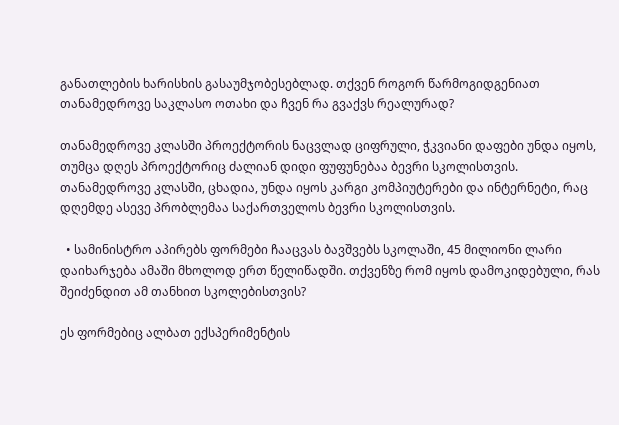განათლების ხარისხის გასაუმჯობესებლად. თქვენ როგორ წარმოგიდგენიათ თანამედროვე საკლასო ოთახი და ჩვენ რა გვაქვს რეალურად?

თანამედროვე კლასში პროექტორის ნაცვლად ციფრული, ჭკვიანი დაფები უნდა იყოს, თუმცა დღეს პროექტორიც ძალიან დიდი ფუფუნებაა ბევრი სკოლისთვის. თანამედროვე კლასში, ცხადია, უნდა იყოს კარგი კომპიუტერები და ინტერნეტი, რაც დღემდე ასევე პრობლემაა საქართველოს ბევრი სკოლისთვის.

  • სამინისტრო აპირებს ფორმები ჩააცვას ბავშვებს სკოლაში, 45 მილიონი ლარი დაიხარჯება ამაში მხოლოდ ერთ წელიწადში. თქვენზე რომ იყოს დამოკიდებული, რას შეიძენდით ამ თანხით სკოლებისთვის?

ეს ფორმებიც ალბათ ექსპერიმენტის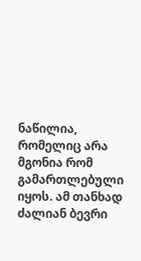ნაწილია, რომელიც არა მგონია რომ გამართლებული იყოს. ამ თანხად ძალიან ბევრი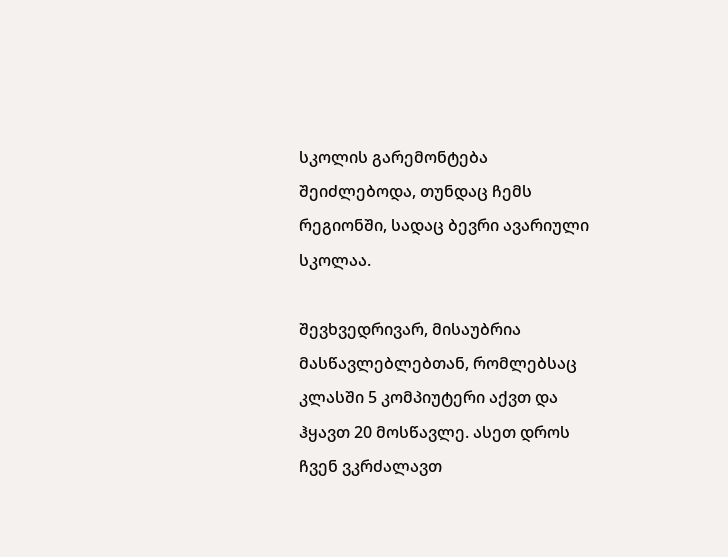სკოლის გარემონტება შეიძლებოდა, თუნდაც ჩემს რეგიონში, სადაც ბევრი ავარიული სკოლაა.

შევხვედრივარ, მისაუბრია მასწავლებლებთან, რომლებსაც კლასში 5 კომპიუტერი აქვთ და ჰყავთ 20 მოსწავლე. ასეთ დროს ჩვენ ვკრძალავთ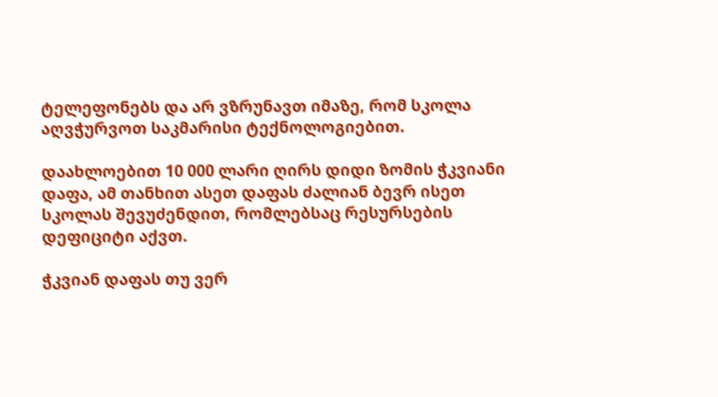ტელეფონებს და არ ვზრუნავთ იმაზე, რომ სკოლა აღვჭურვოთ საკმარისი ტექნოლოგიებით.

დაახლოებით 10 000 ლარი ღირს დიდი ზომის ჭკვიანი დაფა, ამ თანხით ასეთ დაფას ძალიან ბევრ ისეთ სკოლას შევუძენდით, რომლებსაც რესურსების დეფიციტი აქვთ.

ჭკვიან დაფას თუ ვერ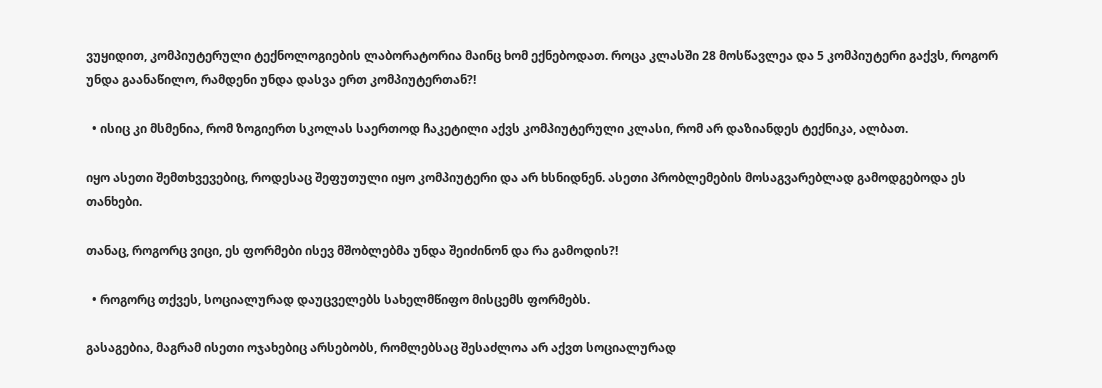ვუყიდით, კომპიუტერული ტექნოლოგიების ლაბორატორია მაინც ხომ ექნებოდათ. როცა კლასში 28 მოსწავლეა და 5 კომპიუტერი გაქვს, როგორ უნდა გაანაწილო, რამდენი უნდა დასვა ერთ კომპიუტერთან?!

  • ისიც კი მსმენია, რომ ზოგიერთ სკოლას საერთოდ ჩაკეტილი აქვს კომპიუტერული კლასი, რომ არ დაზიანდეს ტექნიკა, ალბათ.

იყო ასეთი შემთხვევებიც, როდესაც შეფუთული იყო კომპიუტერი და არ ხსნიდნენ. ასეთი პრობლემების მოსაგვარებლად გამოდგებოდა ეს თანხები.

თანაც, როგორც ვიცი, ეს ფორმები ისევ მშობლებმა უნდა შეიძინონ და რა გამოდის?!

  • როგორც თქვეს, სოციალურად დაუცველებს სახელმწიფო მისცემს ფორმებს.

გასაგებია, მაგრამ ისეთი ოჯახებიც არსებობს, რომლებსაც შესაძლოა არ აქვთ სოციალურად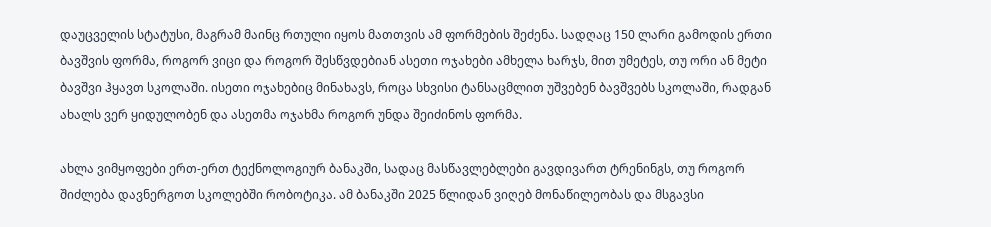დაუცველის სტატუსი, მაგრამ მაინც რთული იყოს მათთვის ამ ფორმების შეძენა. სადღაც 150 ლარი გამოდის ერთი ბავშვის ფორმა, როგორ ვიცი და როგორ შესწვდებიან ასეთი ოჯახები ამხელა ხარჯს, მით უმეტეს, თუ ორი ან მეტი ბავშვი ჰყავთ სკოლაში. ისეთი ოჯახებიც მინახავს, როცა სხვისი ტანსაცმლით უშვებენ ბავშვებს სკოლაში, რადგან ახალს ვერ ყიდულობენ და ასეთმა ოჯახმა როგორ უნდა შეიძინოს ფორმა.

ახლა ვიმყოფები ერთ-ერთ ტექნოლოგიურ ბანაკში, სადაც მასწავლებლები გავდივართ ტრენინგს, თუ როგორ შიძლება დავნერგოთ სკოლებში რობოტიკა. ამ ბანაკში 2025 წლიდან ვიღებ მონაწილეობას და მსგავსი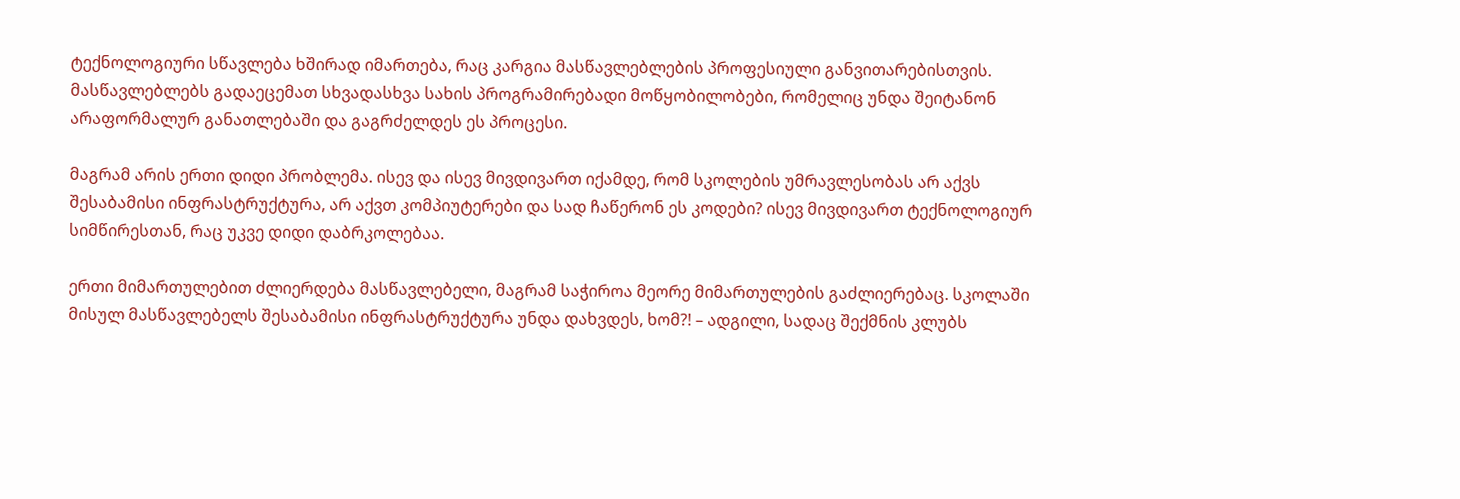ტექნოლოგიური სწავლება ხშირად იმართება, რაც კარგია მასწავლებლების პროფესიული განვითარებისთვის. მასწავლებლებს გადაეცემათ სხვადასხვა სახის პროგრამირებადი მოწყობილობები, რომელიც უნდა შეიტანონ არაფორმალურ განათლებაში და გაგრძელდეს ეს პროცესი.

მაგრამ არის ერთი დიდი პრობლემა. ისევ და ისევ მივდივართ იქამდე, რომ სკოლების უმრავლესობას არ აქვს შესაბამისი ინფრასტრუქტურა, არ აქვთ კომპიუტერები და სად ჩაწერონ ეს კოდები? ისევ მივდივართ ტექნოლოგიურ სიმწირესთან, რაც უკვე დიდი დაბრკოლებაა.

ერთი მიმართულებით ძლიერდება მასწავლებელი, მაგრამ საჭიროა მეორე მიმართულების გაძლიერებაც. სკოლაში მისულ მასწავლებელს შესაბამისი ინფრასტრუქტურა უნდა დახვდეს, ხომ?! – ადგილი, სადაც შექმნის კლუბს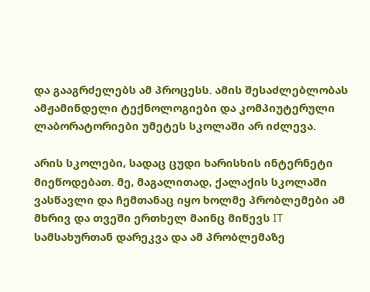და გააგრძელებს ამ პროცესს. ამის შესაძლებლობას ამჟამინდელი ტექნოლოგიები და კომპიუტერული ლაბორატორიები უმეტეს სკოლაში არ იძლევა.

არის სკოლები, სადაც ცუდი ხარისხის ინტერნეტი მიეწოდებათ. მე, მაგალითად, ქალაქის სკოლაში ვასწავლი და ჩემთანაც იყო ხოლმე პრობლემები ამ მხრივ და თვეში ერთხელ მაინც მიწევს IT სამსახურთან დარეკვა და ამ პრობლემაზე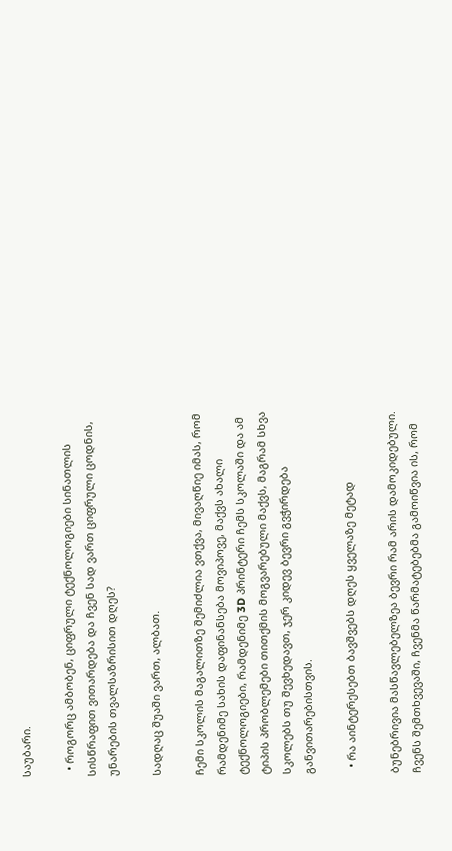საუბარი.

  • როგორც ამბობენ, ციფრული ტექნოლოგიები სინათლის სისწრაფით ვითარდება და ჩვენ სად ვართ ციფრული ცოდნის, უნარების თვალსაზრისით დღეს?

სადღაც შუაში ვართ, ალბათ.

ჩემი სკოლის მაგალითზე შემიძლია ვთქვა, მივაღწიე იმას, რომ რამდენიმე სახის დაფინანსება მოვიპოვე, მაქვს ახალი ტექნოლოგიები, რამდენიმე 3D პრინტერი ჩემს სკოლაში და ამ ტიპის პრობლემები თითქმის მოგვარებული მაქვს, მაგრამ სხვა სკოლებს თუ შევხედავთ, ჯერ კიდევ ბევრი გვჭირდება განვითარებისთვის.

  • რა აინტერესებთ ბავშვებს დღეს ყველაზე მეტად

ბუნებრივია მასწავლებელზეა ბევრი რამ არის დამოკიდებული. ჩვენს შემთხვევაში, ჩვენმა წარმატებებმა გამოიწვია ის, რომ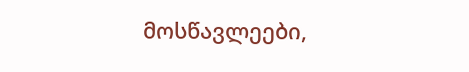მოსწავლეები,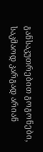განსაკუთრებით გოგონები, საკმაოდ კარგად არიან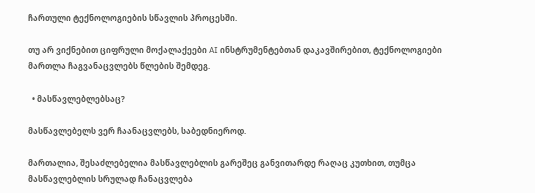ჩართული ტექნოლოგიების სწავლის პროცესში.

თუ არ ვიქნებით ციფრული მოქალაქეები AI ინსტრუმენტებთან დაკავშირებით, ტექნოლოგიები მართლა ჩაგვანაცვლებს წლების შემდეგ.

  • მასწავლებლებსაც?

მასწავლებელს ვერ ჩაანაცვლებს, საბედნიეროდ.

მართალია, შესაძლებელია მასწავლებლის გარეშეც განვითარდე რაღაც კუთხით, თუმცა მასწავლებლის სრულად ჩანაცვლება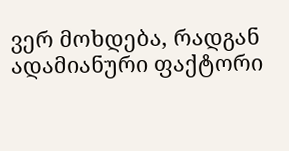ვერ მოხდება, რადგან ადამიანური ფაქტორი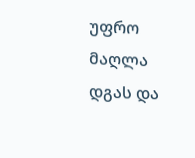უფრო მაღლა დგას და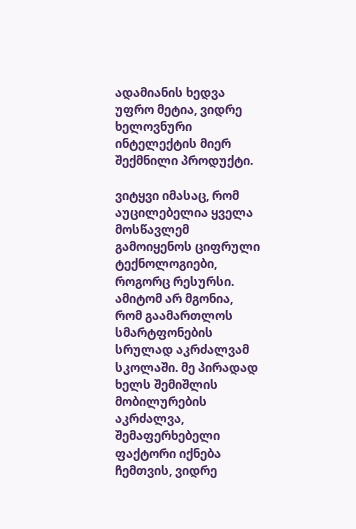ადამიანის ხედვა უფრო მეტია, ვიდრე ხელოვნური ინტელექტის მიერ შექმნილი პროდუქტი.

ვიტყვი იმასაც, რომ აუცილებელია ყველა მოსწავლემ გამოიყენოს ციფრული ტექნოლოგიები, როგორც რესურსი. ამიტომ არ მგონია, რომ გაამართლოს სმარტფონების სრულად აკრძალვამ სკოლაში. მე პირადად ხელს შემიშლის მობილურების აკრძალვა, შემაფერხებელი ფაქტორი იქნება ჩემთვის, ვიდრე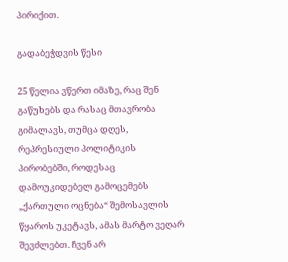პირიქით.

გადაბეჭდვის წესი

25 წელია ვწერთ იმაზე, რაც შენ გაწუხებს და რასაც მთავრობა გიმალავს, თუმცა დღეს, რეპრესიული პოლიტიკის პირობებში, როდესაც დამოუკიდებელ გამოცემებს „ქართული ოცნება“ შემოსავლის წყაროს უკეტავს, ამას მარტო ვეღარ შევძლებთ. ჩვენ არ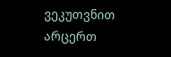ვეკუთვნით არცერთ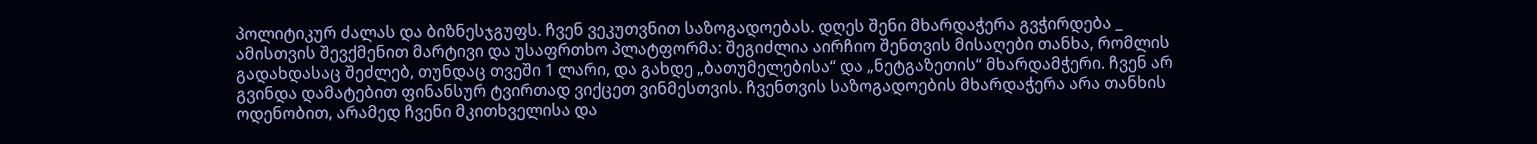პოლიტიკურ ძალას და ბიზნესჯგუფს. ჩვენ ვეკუთვნით საზოგადოებას. დღეს შენი მხარდაჭერა გვჭირდება _ ამისთვის შევქმენით მარტივი და უსაფრთხო პლატფორმა: შეგიძლია აირჩიო შენთვის მისაღები თანხა, რომლის გადახდასაც შეძლებ, თუნდაც თვეში 1 ლარი, და გახდე „ბათუმელებისა“ და „ნეტგაზეთის“ მხარდამჭერი. ჩვენ არ გვინდა დამატებით ფინანსურ ტვირთად ვიქცეთ ვინმესთვის. ჩვენთვის საზოგადოების მხარდაჭერა არა თანხის ოდენობით, არამედ ჩვენი მკითხველისა და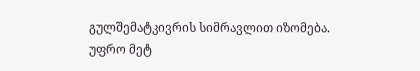გულშემატკივრის სიმრავლით იზომება.
უფრო მეტ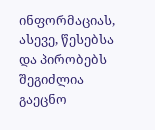ინფორმაციას, ასევე, წესებსა და პირობებს შეგიძლია გაეცნო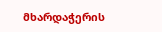მხარდაჭერის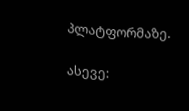პლატფორმაზე.

ასევე: